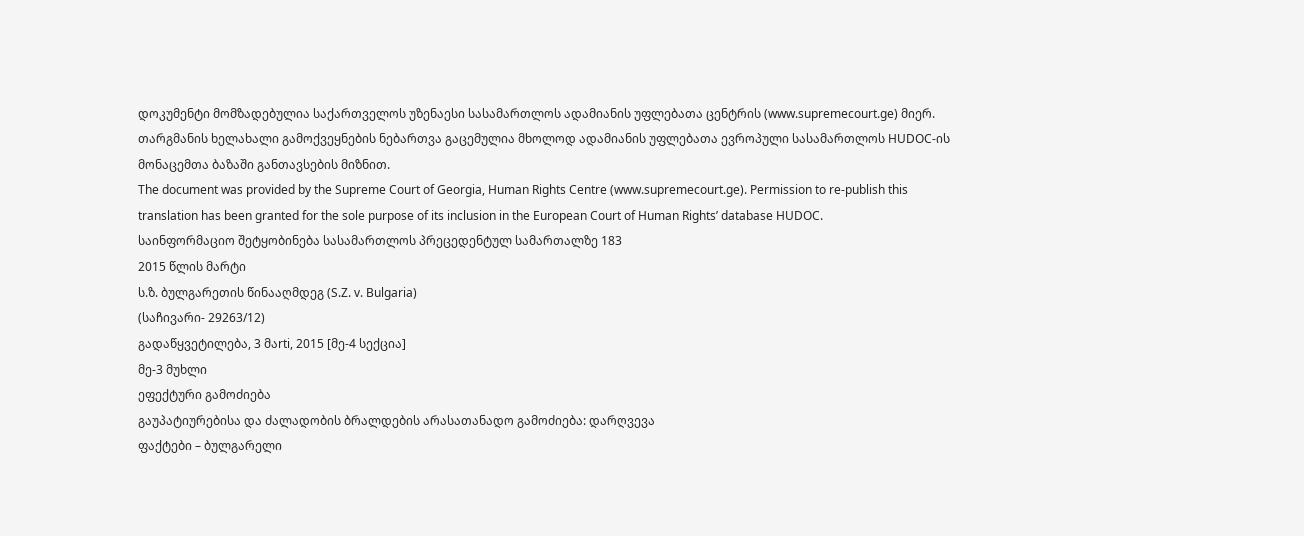დოკუმენტი მომზადებულია საქართველოს უზენაესი სასამართლოს ადამიანის უფლებათა ცენტრის (www.supremecourt.ge) მიერ. თარგმანის ხელახალი გამოქვეყნების ნებართვა გაცემულია მხოლოდ ადამიანის უფლებათა ევროპული სასამართლოს HUDOC-ის მონაცემთა ბაზაში განთავსების მიზნით.
The document was provided by the Supreme Court of Georgia, Human Rights Centre (www.supremecourt.ge). Permission to re-publish this translation has been granted for the sole purpose of its inclusion in the European Court of Human Rights’ database HUDOC.
საინფორმაციო შეტყობინება სასამართლოს პრეცედენტულ სამართალზე 183
2015 წლის მარტი
ს.ზ. ბულგარეთის წინააღმდეგ (S.Z. v. Bulgaria)
(საჩივარი- 29263/12)
გადაწყვეტილება, 3 მაrti, 2015 [მე-4 სექცია]
მე-3 მუხლი
ეფექტური გამოძიება
გაუპატიურებისა და ძალადობის ბრალდების არასათანადო გამოძიება: დარღვევა
ფაქტები – ბულგარელი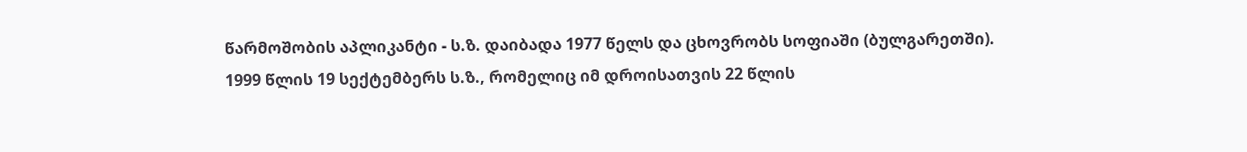წარმოშობის აპლიკანტი - ს.ზ. დაიბადა 1977 წელს და ცხოვრობს სოფიაში (ბულგარეთში).
1999 წლის 19 სექტემბერს ს.ზ., რომელიც იმ დროისათვის 22 წლის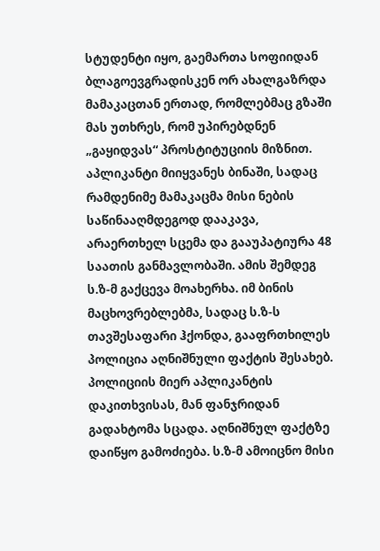სტუდენტი იყო, გაემართა სოფიიდან ბლაგოევგრადისკენ ორ ახალგაზრდა მამაკაცთან ერთად, რომლებმაც გზაში მას უთხრეს, რომ უპირებდნენ „გაყიდვას“ პროსტიტუციის მიზნით. აპლიკანტი მიიყვანეს ბინაში, სადაც რამდენიმე მამაკაცმა მისი ნების საწინააღმდეგოდ დააკავა, არაერთხელ სცემა და გააუპატიურა 48 საათის განმავლობაში. ამის შემდეგ ს.ზ-მ გაქცევა მოახერხა. იმ ბინის მაცხოვრებლებმა, სადაც ს.ზ-ს თავშესაფარი ჰქონდა, გააფრთხილეს პოლიცია აღნიშნული ფაქტის შესახებ. პოლიციის მიერ აპლიკანტის დაკითხვისას, მან ფანჯრიდან გადახტომა სცადა. აღნიშნულ ფაქტზე დაიწყო გამოძიება. ს.ზ-მ ამოიცნო მისი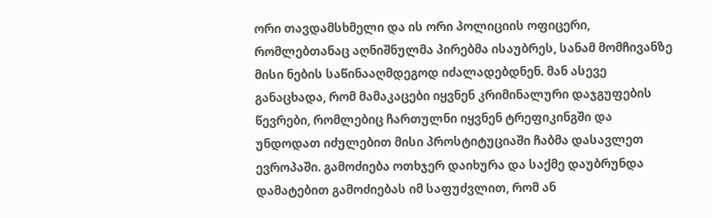ორი თავდამსხმელი და ის ორი პოლიციის ოფიცერი, რომლებთანაც აღნიშნულმა პირებმა ისაუბრეს, სანამ მომჩივანზე მისი ნების საწინააღმდეგოდ იძალადებდნენ. მან ასევე განაცხადა, რომ მამაკაცები იყვნენ კრიმინალური დაჯგუფების წევრები, რომლებიც ჩართულნი იყვნენ ტრეფიკინგში და უნდოდათ იძულებით მისი პროსტიტუციაში ჩაბმა დასავლეთ ევროპაში. გამოძიება ოთხჯერ დაიხურა და საქმე დაუბრუნდა დამატებით გამოძიებას იმ საფუძვლით, რომ ან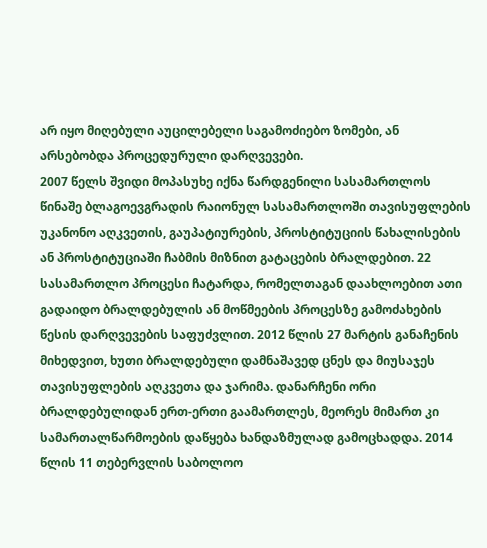არ იყო მიღებული აუცილებელი საგამოძიებო ზომები, ან არსებობდა პროცედურული დარღვევები.
2007 წელს შვიდი მოპასუხე იქნა წარდგენილი სასამართლოს წინაშე ბლაგოევგრადის რაიონულ სასამართლოში თავისუფლების უკანონო აღკვეთის, გაუპატიურების, პროსტიტუციის წახალისების ან პროსტიტუციაში ჩაბმის მიზნით გატაცების ბრალდებით. 22 სასამართლო პროცესი ჩატარდა, რომელთაგან დაახლოებით ათი გადაიდო ბრალდებულის ან მოწმეების პროცესზე გამოძახების წესის დარღვევების საფუძვლით. 2012 წლის 27 მარტის განაჩენის მიხედვით, ხუთი ბრალდებული დამნაშავედ ცნეს და მიუსაჯეს თავისუფლების აღკვეთა და ჯარიმა. დანარჩენი ორი ბრალდებულიდან ერთ-ერთი გაამართლეს, მეორეს მიმართ კი სამართალწარმოების დაწყება ხანდაზმულად გამოცხადდა. 2014 წლის 11 თებერვლის საბოლოო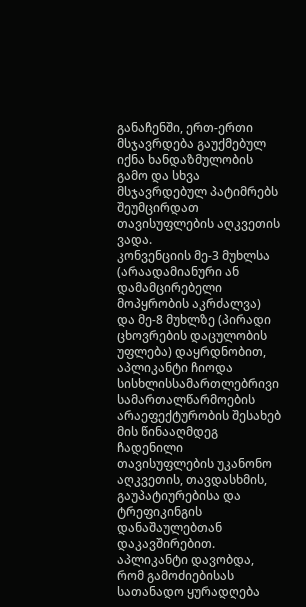განაჩენში, ერთ-ერთი მსჯავრდება გაუქმებულ იქნა ხანდაზმულობის გამო და სხვა მსჯავრდებულ პატიმრებს შეუმცირდათ თავისუფლების აღკვეთის ვადა.
კონვენციის მე-3 მუხლსა (არაადამიანური ან დამამცირებელი მოპყრობის აკრძალვა) და მე-8 მუხლზე (პირადი ცხოვრების დაცულობის უფლება) დაყრდნობით, აპლიკანტი ჩიოდა სისხლისსამართლებრივი სამართალწარმოების არაეფექტურობის შესახებ მის წინააღმდეგ ჩადენილი თავისუფლების უკანონო აღკვეთის, თავდასხმის, გაუპატიურებისა და ტრეფიკინგის დანაშაულებთან დაკავშირებით. აპლიკანტი დავობდა, რომ გამოძიებისას სათანადო ყურადღება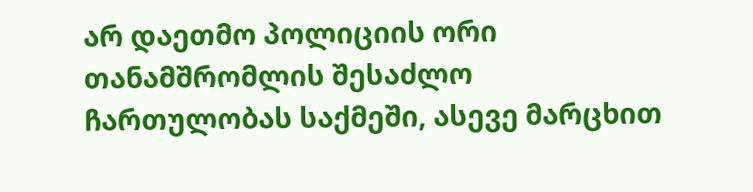არ დაეთმო პოლიციის ორი თანამშრომლის შესაძლო ჩართულობას საქმეში, ასევე მარცხით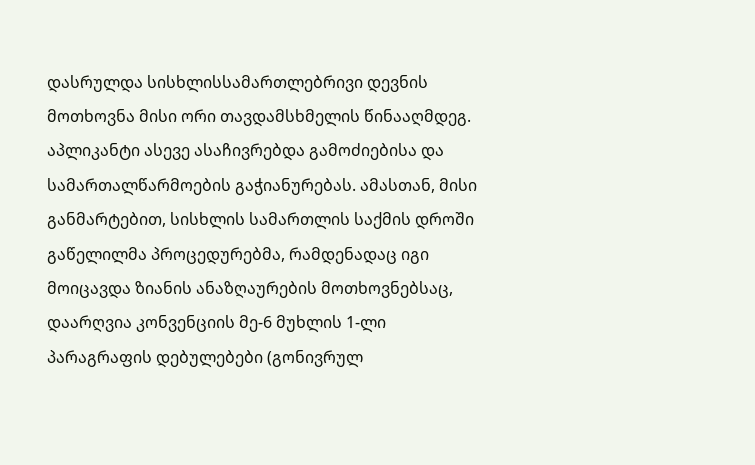დასრულდა სისხლისსამართლებრივი დევნის მოთხოვნა მისი ორი თავდამსხმელის წინააღმდეგ. აპლიკანტი ასევე ასაჩივრებდა გამოძიებისა და სამართალწარმოების გაჭიანურებას. ამასთან, მისი განმარტებით, სისხლის სამართლის საქმის დროში გაწელილმა პროცედურებმა, რამდენადაც იგი მოიცავდა ზიანის ანაზღაურების მოთხოვნებსაც, დაარღვია კონვენციის მე-6 მუხლის 1-ლი პარაგრაფის დებულებები (გონივრულ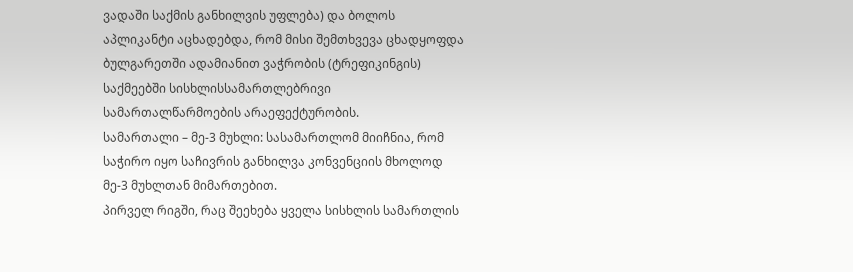ვადაში საქმის განხილვის უფლება) და ბოლოს აპლიკანტი აცხადებდა, რომ მისი შემთხვევა ცხადყოფდა ბულგარეთში ადამიანით ვაჭრობის (ტრეფიკინგის) საქმეებში სისხლისსამართლებრივი სამართალწარმოების არაეფექტურობის.
სამართალი – მე-3 მუხლი: სასამართლომ მიიჩნია, რომ საჭირო იყო საჩივრის განხილვა კონვენციის მხოლოდ მე-3 მუხლთან მიმართებით.
პირველ რიგში, რაც შეეხება ყველა სისხლის სამართლის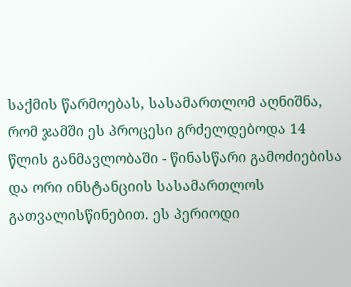საქმის წარმოებას, სასამართლომ აღნიშნა, რომ ჯამში ეს პროცესი გრძელდებოდა 14 წლის განმავლობაში - წინასწარი გამოძიებისა და ორი ინსტანციის სასამართლოს გათვალისწინებით. ეს პერიოდი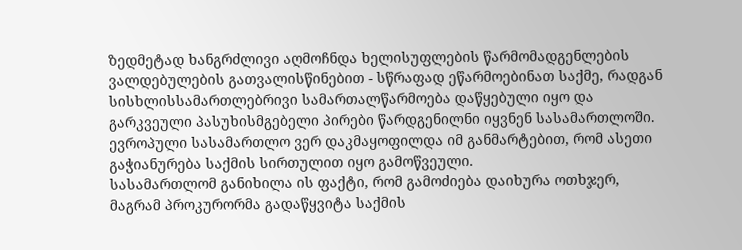ზედმეტად ხანგრძლივი აღმოჩნდა ხელისუფლების წარმომადგენლების ვალდებულების გათვალისწინებით - სწრაფად ეწარმოებინათ საქმე, რადგან სისხლისსამართლებრივი სამართალწარმოება დაწყებული იყო და გარკვეული პასუხისმგებელი პირები წარდგენილნი იყვნენ სასამართლოში. ევროპული სასამართლო ვერ დაკმაყოფილდა იმ განმარტებით, რომ ასეთი გაჭიანურება საქმის სირთულით იყო გამოწვეული.
სასამართლომ განიხილა ის ფაქტი, რომ გამოძიება დაიხურა ოთხჯერ, მაგრამ პროკურორმა გადაწყვიტა საქმის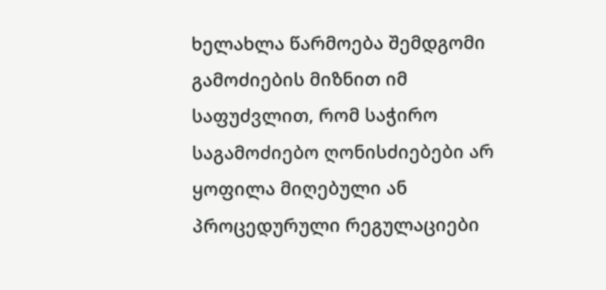ხელახლა წარმოება შემდგომი გამოძიების მიზნით იმ საფუძვლით, რომ საჭირო საგამოძიებო ღონისძიებები არ ყოფილა მიღებული ან პროცედურული რეგულაციები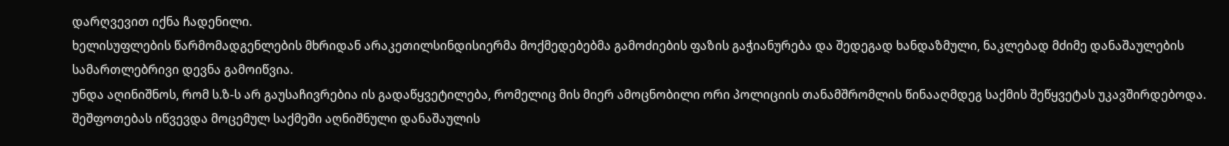დარღვევით იქნა ჩადენილი.
ხელისუფლების წარმომადგენლების მხრიდან არაკეთილსინდისიერმა მოქმედებებმა გამოძიების ფაზის გაჭიანურება და შედეგად ხანდაზმული, ნაკლებად მძიმე დანაშაულების სამართლებრივი დევნა გამოიწვია.
უნდა აღინიშნოს, რომ ს.ზ-ს არ გაუსაჩივრებია ის გადაწყვეტილება, რომელიც მის მიერ ამოცნობილი ორი პოლიციის თანამშრომლის წინააღმდეგ საქმის შეწყვეტას უკავშირდებოდა. შეშფოთებას იწვევდა მოცემულ საქმეში აღნიშნული დანაშაულის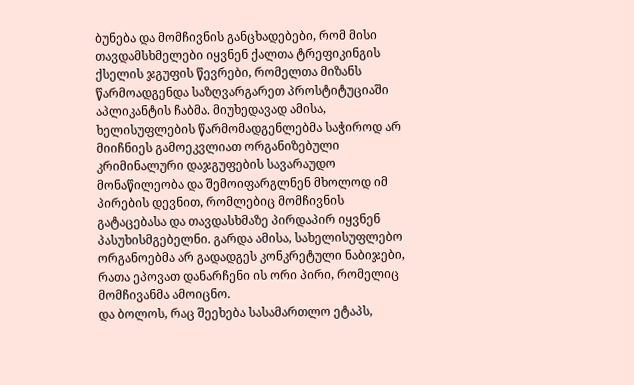ბუნება და მომჩივნის განცხადებები, რომ მისი თავდამსხმელები იყვნენ ქალთა ტრეფიკინგის ქსელის ჯგუფის წევრები, რომელთა მიზანს წარმოადგენდა საზღვარგარეთ პროსტიტუციაში აპლიკანტის ჩაბმა. მიუხედავად ამისა, ხელისუფლების წარმომადგენლებმა საჭიროდ არ მიიჩნიეს გამოეკვლიათ ორგანიზებული კრიმინალური დაჯგუფების სავარაუდო მონაწილეობა და შემოიფარგლნენ მხოლოდ იმ პირების დევნით, რომლებიც მომჩივნის გატაცებასა და თავდასხმაზე პირდაპირ იყვნენ პასუხისმგებელნი. გარდა ამისა, სახელისუფლებო ორგანოებმა არ გადადგეს კონკრეტული ნაბიჯები, რათა ეპოვათ დანარჩენი ის ორი პირი, რომელიც მომჩივანმა ამოიცნო.
და ბოლოს, რაც შეეხება სასამართლო ეტაპს,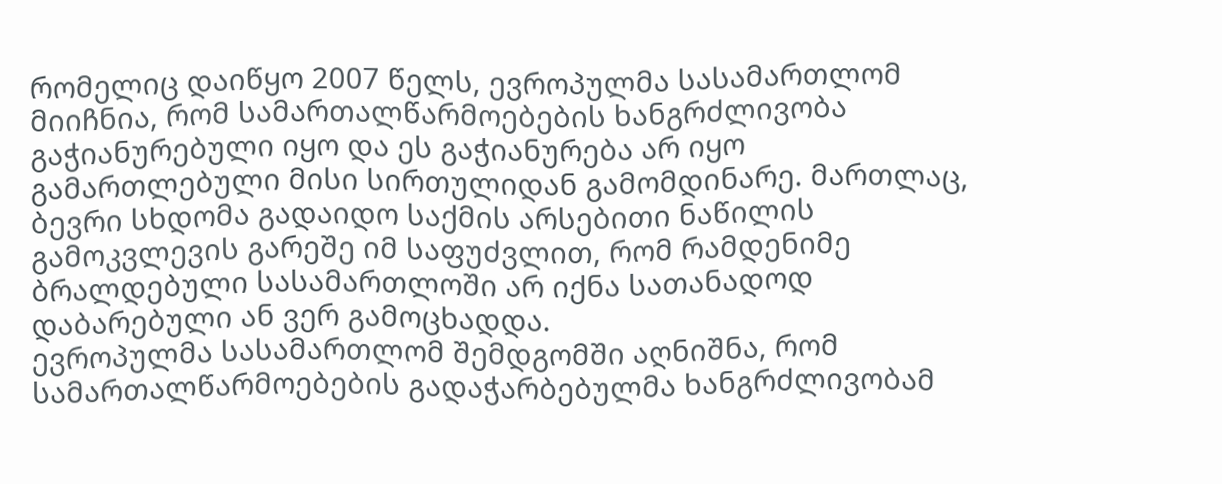რომელიც დაიწყო 2007 წელს, ევროპულმა სასამართლომ მიიჩნია, რომ სამართალწარმოებების ხანგრძლივობა გაჭიანურებული იყო და ეს გაჭიანურება არ იყო გამართლებული მისი სირთულიდან გამომდინარე. მართლაც, ბევრი სხდომა გადაიდო საქმის არსებითი ნაწილის გამოკვლევის გარეშე იმ საფუძვლით, რომ რამდენიმე ბრალდებული სასამართლოში არ იქნა სათანადოდ დაბარებული ან ვერ გამოცხადდა.
ევროპულმა სასამართლომ შემდგომში აღნიშნა, რომ სამართალწარმოებების გადაჭარბებულმა ხანგრძლივობამ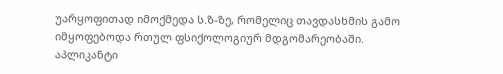უარყოფითად იმოქმედა ს.ზ-ზე, რომელიც თავდასხმის გამო იმყოფებოდა რთულ ფსიქოლოგიურ მდგომარეობაში. აპლიკანტი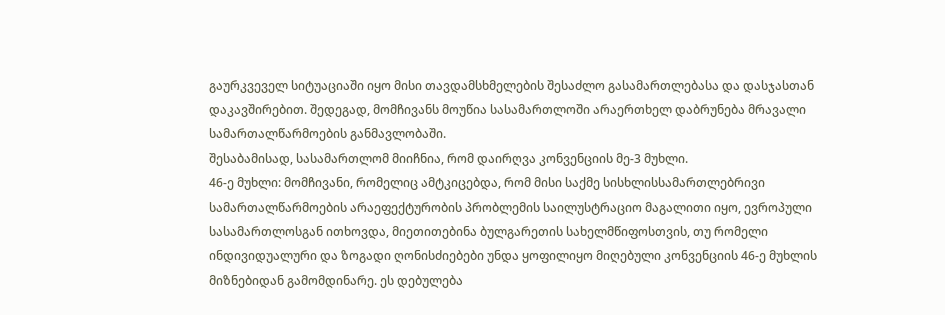გაურკვეველ სიტუაციაში იყო მისი თავდამსხმელების შესაძლო გასამართლებასა და დასჯასთან დაკავშირებით. შედეგად, მომჩივანს მოუწია სასამართლოში არაერთხელ დაბრუნება მრავალი სამართალწარმოების განმავლობაში.
შესაბამისად, სასამართლომ მიიჩნია, რომ დაირღვა კონვენციის მე-3 მუხლი.
46-ე მუხლი: მომჩივანი, რომელიც ამტკიცებდა, რომ მისი საქმე სისხლისსამართლებრივი სამართალწარმოების არაეფექტურობის პრობლემის საილუსტრაციო მაგალითი იყო, ევროპული სასამართლოსგან ითხოვდა, მიეთითებინა ბულგარეთის სახელმწიფოსთვის, თუ რომელი ინდივიდუალური და ზოგადი ღონისძიებები უნდა ყოფილიყო მიღებული კონვენციის 46-ე მუხლის მიზნებიდან გამომდინარე. ეს დებულება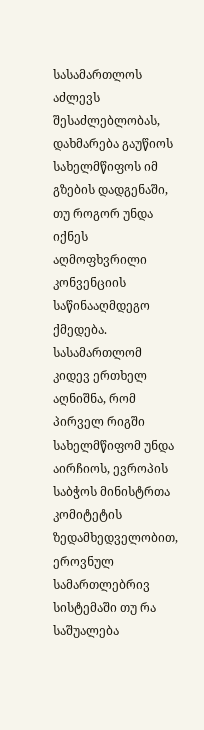სასამართლოს აძლევს შესაძლებლობას, დახმარება გაუწიოს სახელმწიფოს იმ გზების დადგენაში, თუ როგორ უნდა იქნეს აღმოფხვრილი კონვენციის საწინააღმდეგო ქმედება. სასამართლომ კიდევ ერთხელ აღნიშნა, რომ პირველ რიგში სახელმწიფომ უნდა აირჩიოს, ევროპის საბჭოს მინისტრთა კომიტეტის ზედამხედველობით, ეროვნულ სამართლებრივ სისტემაში თუ რა საშუალება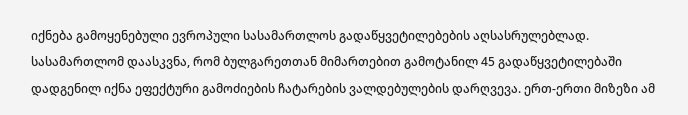იქნება გამოყენებული ევროპული სასამართლოს გადაწყვეტილებების აღსასრულებლად.
სასამართლომ დაასკვნა, რომ ბულგარეთთან მიმართებით გამოტანილ 45 გადაწყვეტილებაში დადგენილ იქნა ეფექტური გამოძიების ჩატარების ვალდებულების დარღვევა. ერთ-ერთი მიზეზი ამ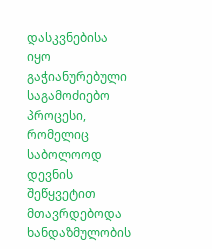დასკვნებისა იყო გაჭიანურებული საგამოძიებო პროცესი, რომელიც საბოლოოდ დევნის შეწყვეტით მთავრდებოდა ხანდაზმულობის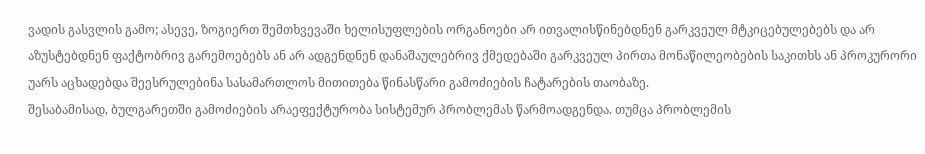ვადის გასვლის გამო; ასევე, ზოგიერთ შემთხვევაში ხელისუფლების ორგანოები არ ითვალისწინებდნენ გარკვეულ მტკიცებულებებს და არ აზუსტებდნენ ფაქტობრივ გარემოებებს ან არ ადგენდნენ დანაშაულებრივ ქმედებაში გარკვეულ პირთა მონაწილეობების საკითხს ან პროკურორი უარს აცხადებდა შეესრულებინა სასამართლოს მითითება წინასწარი გამოძიების ჩატარების თაობაზე.
შესაბამისად, ბულგარეთში გამოძიების არაეფექტურობა სისტემურ პრობლემას წარმოადგენდა. თუმცა პრობლემის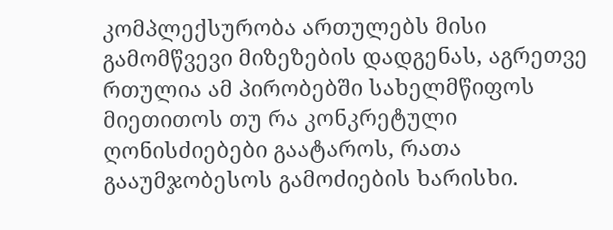კომპლექსურობა ართულებს მისი გამომწვევი მიზეზების დადგენას, აგრეთვე რთულია ამ პირობებში სახელმწიფოს მიეთითოს თუ რა კონკრეტული ღონისძიებები გაატაროს, რათა გააუმჯობესოს გამოძიების ხარისხი.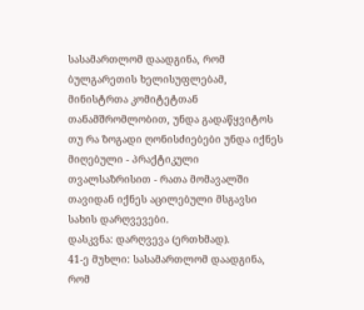სასამართლომ დაადგინა, რომ ბულგარეთის ხელისუფლებამ, მინისტრთა კომიტეტთან თანამშრომლობით, უნდა გადაწყვიტოს თუ რა ზოგადი ღონისძიებები უნდა იქნეს მიღებული - პრაქტიკული თვალსაზრისით - რათა მომავალში თავიდან იქნეს აცილებული მსგავსი სახის დარღვევები.
დასკვნა: დარღვევა (ერთხმად).
41-ე მუხლი: სასამართლომ დაადგინა, რომ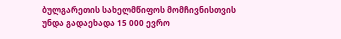ბულგარეთის სახელმწიფოს მომჩივნისთვის უნდა გადაეხადა 15 000 ევრო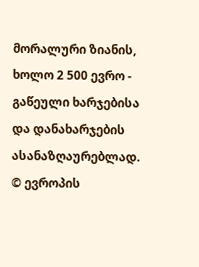მორალური ზიანის, ხოლო 2 500 ევრო - გაწეული ხარჯებისა და დანახარჯების ასანაზღაურებლად.
© ევროპის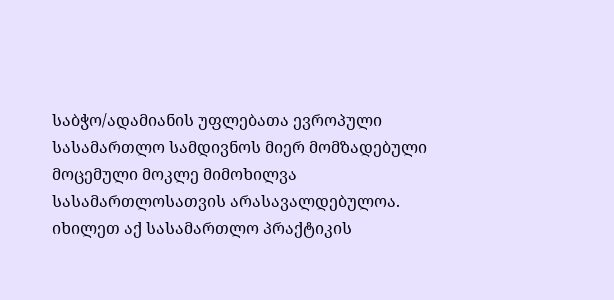საბჭო/ადამიანის უფლებათა ევროპული სასამართლო სამდივნოს მიერ მომზადებული მოცემული მოკლე მიმოხილვა სასამართლოსათვის არასავალდებულოა.
იხილეთ აქ სასამართლო პრაქტიკის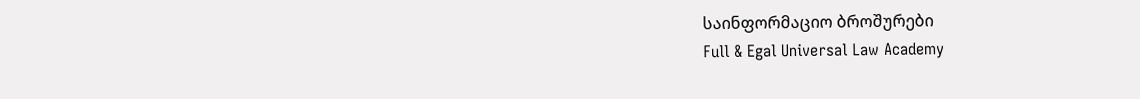საინფორმაციო ბროშურები
Full & Egal Universal Law Academy